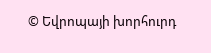© Եվրոպայի խորհուրդ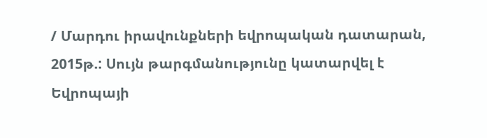/ Մարդու իրավունքների եվրոպական դատարան, 2015թ.: Սույն թարգմանությունը կատարվել է Եվրոպայի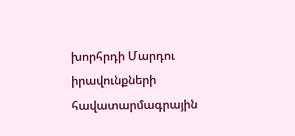խորհրդի Մարդու իրավունքների հավատարմագրային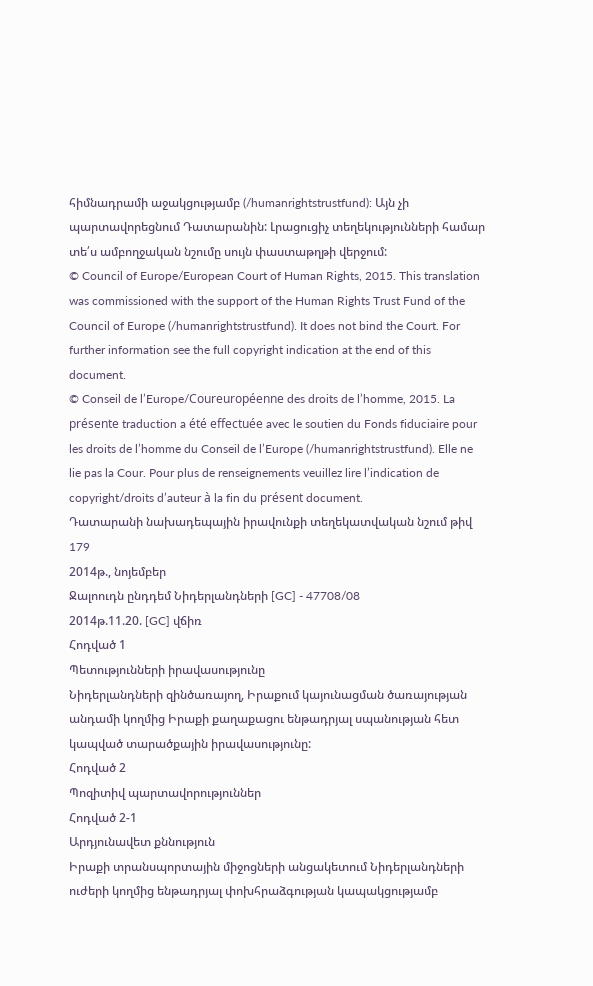հիմնադրամի աջակցությամբ (/humanrightstrustfund): Այն չի պարտավորեցնում Դատարանին: Լրացուցիչ տեղեկությունների համար տե՛ս ամբողջական նշումը սույն փաստաթղթի վերջում:
© Council of Europe/European Court of Human Rights, 2015. This translation was commissioned with the support of the Human Rights Trust Fund of the Council of Europe (/humanrightstrustfund). It does not bind the Court. For further information see the full copyright indication at the end of this document.
© Conseil de l’Europe/Coureuropéenne des droits de l’homme, 2015. La présente traduction a été effectuée avec le soutien du Fonds fiduciaire pour les droits de l’homme du Conseil de l’Europe (/humanrightstrustfund). Elle ne lie pas la Cour. Pour plus de renseignements veuillez lire l’indication de copyright/droits d’auteur à la fin du présent document.
Դատարանի նախադեպային իրավունքի տեղեկատվական նշում թիվ 179
2014թ., նոյեմբեր
Ջալոուդն ընդդեմ Նիդերլանդների [GC] - 47708/08
2014թ.11.20. [GC] վճիռ
Հոդված 1
Պետությունների իրավասությունը
Նիդերլանդների զինծառայող, Իրաքում կայունացման ծառայության անդամի կողմից Իրաքի քաղաքացու ենթադրյալ սպանության հետ կապված տարածքային իրավասությունը:
Հոդված 2
Պոզիտիվ պարտավորություններ
Հոդված 2-1
Արդյունավետ քննություն
Իրաքի տրանսպորտային միջոցների անցակետում Նիդերլանդների ուժերի կողմից ենթադրյալ փոխհրաձգության կապակցությամբ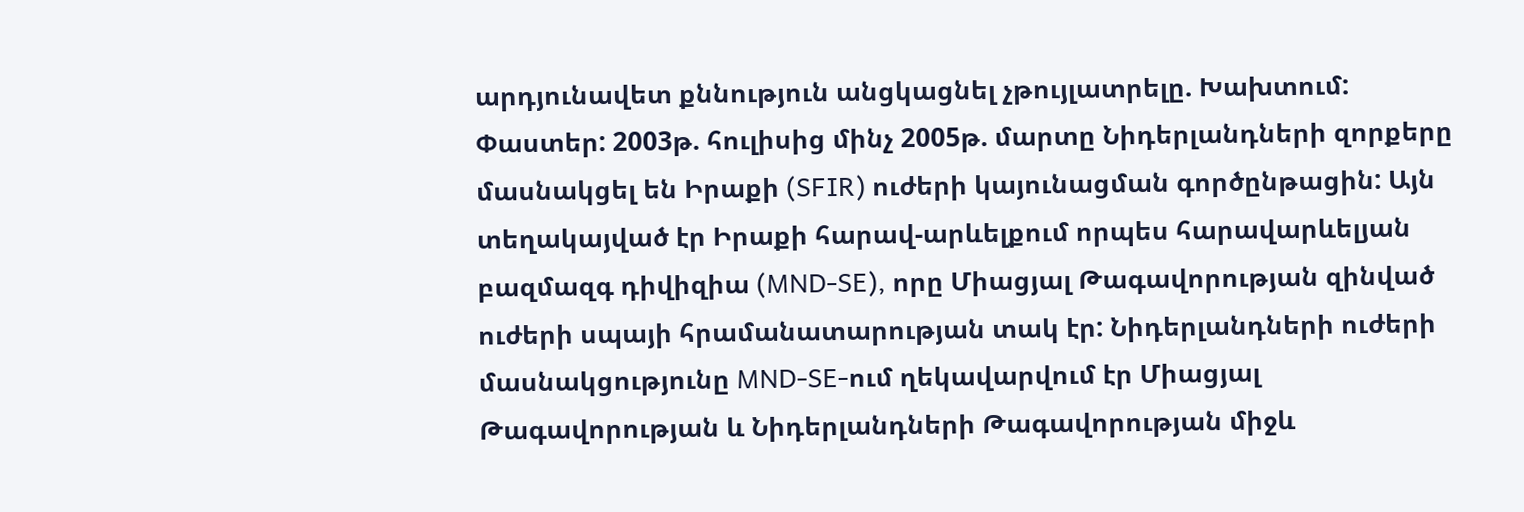արդյունավետ քննություն անցկացնել չթույլատրելը. Խախտում:
Փաստեր: 2003թ. հուլիսից մինչ 2005թ. մարտը Նիդերլանդների զորքերը մասնակցել են Իրաքի (SFIR) ուժերի կայունացման գործընթացին: Այն տեղակայված էր Իրաքի հարավ-արևելքում որպես հարավարևելյան բազմազգ դիվիզիա (MND-SE), որը Միացյալ Թագավորության զինված ուժերի սպայի հրամանատարության տակ էր: Նիդերլանդների ուժերի մասնակցությունը MND-SE-ում ղեկավարվում էր Միացյալ Թագավորության և Նիդերլանդների Թագավորության միջև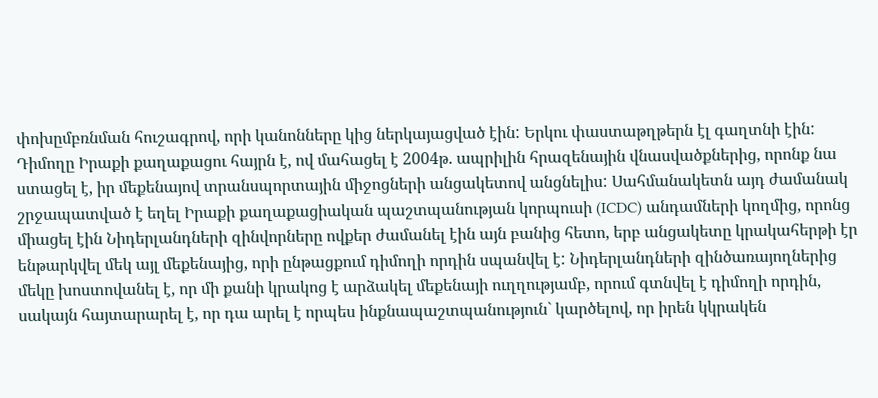փոխըմբռնման հուշագրով, որի կանոնները կից ներկայացված էին: Երկու փաստաթղթերն էլ գաղտնի էին:
Դիմողը Իրաքի քաղաքացու հայրն է, ով մահացել է 2004թ. ապրիլին հրազենային վնասվածքներից, որոնք նա ստացել է, իր մեքենայով տրանսպորտային միջոցների անցակետով անցնելիս: Սահմանակետն այդ ժամանակ շրջապատված է եղել Իրաքի քաղաքացիական պաշտպանության կորպուսի (ICDC) անդամների կողմից, որոնց միացել էին Նիդերլանդների զինվորները ովքեր ժամանել էին այն բանից հետո, երբ անցակետը կրակահերթի էր ենթարկվել մեկ այլ մեքենայից, որի ընթացքում դիմողի որդին սպանվել է: Նիդերլանդների զինծառայողներից մեկը խոստովանել է, որ մի քանի կրակոց է արձակել մեքենայի ուղղությամբ, որում գտնվել է դիմողի որդին, սակայն հայտարարել է, որ դա արել է որպես ինքնապաշտպանություն` կարծելով, որ իրեն կկրակեն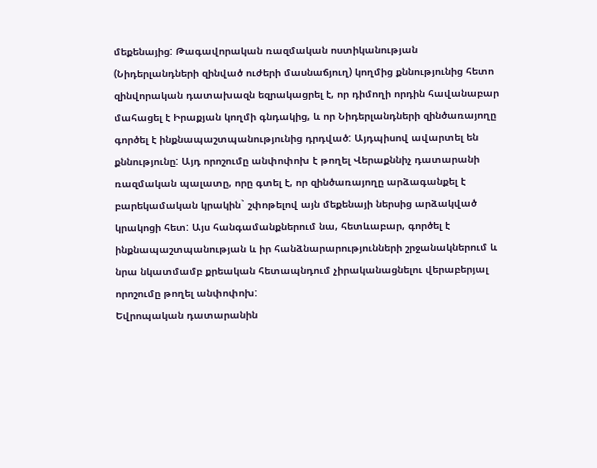մեքենայից: Թագավորական ռազմական ոստիկանության (Նիդերլանդների զինված ուժերի մասնաճյուղ) կողմից քննությունից հետո զինվորական դատախազն եզրակացրել է, որ դիմողի որդին հավանաբար մահացել է Իրաքյան կողմի գնդակից, և որ Նիդերլանդների զինծառայողը գործել է ինքնապաշտպանությունից դրդված: Այդպիսով ավարտել են քննությունը: Այդ որոշումը անփոփոխ է թողել Վերաքննիչ դատարանի ռազմական պալատը, որը գտել է, որ զինծառայողը արձագանքել է բարեկամական կրակին` շփոթելով այն մեքենայի ներսից արձակված կրակոցի հետ: Այս հանգամանքներում նա, հետևաբար, գործել է ինքնապաշտպանության և իր հանձնարարությունների շրջանակներում և նրա նկատմամբ քրեական հետապնդում չիրականացնելու վերաբերյալ որոշումը թողել անփոփոխ:
Եվրոպական դատարանին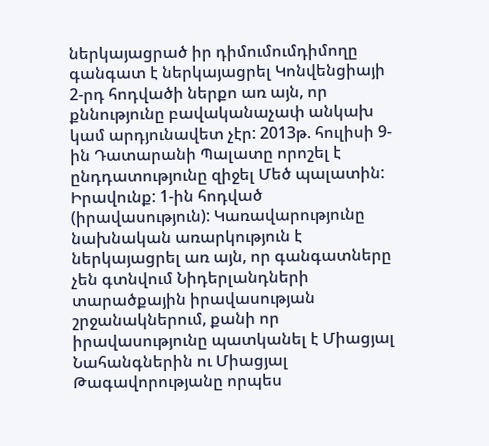ներկայացրած իր դիմումումդիմողը գանգատ է ներկայացրել Կոնվենցիայի 2-րդ հոդվածի ներքո առ այն, որ քննությունը բավականաչափ անկախ կամ արդյունավետ չէր: 2013թ. հուլիսի 9-ին Դատարանի Պալատը որոշել է ընդդատությունը զիջել Մեծ պալատին:
Իրավունք: 1-ին հոդված (իրավասություն): Կառավարությունը նախնական առարկություն է ներկայացրել առ այն, որ գանգատները չեն գտնվում Նիդերլանդների տարածքային իրավասության շրջանակներում, քանի որ իրավասությունը պատկանել է Միացյալ Նահանգներին ու Միացյալ Թագավորությանը որպես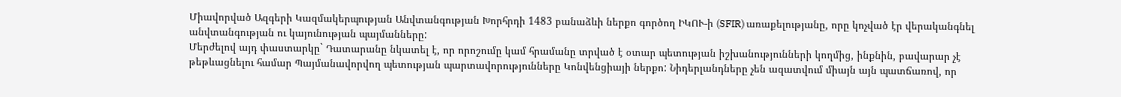Միավորված Ազգերի Կազմակերպության Անվտանգության Խորհրդի 1483 բանաձևի ներքո գործող ԻԿՈՒ-ի (SFIR) առաքելությանը, որը կոչված էր վերականգնել անվտանգության ու կայունության պայմանները:
Մերժելով այդ փաստարկը` Դատարանը նկատել է, որ որոշումը կամ հրամանը տրված է օտար պետության իշխանությունների կողմից, ինքնին, բավարար չէ թեթևացնելու համար Պայմանավորվող պետության պարտավորությունները Կոնվենցիայի ներքո: Նիդերլանդները չեն ազատվում միայն այն պատճառով, որ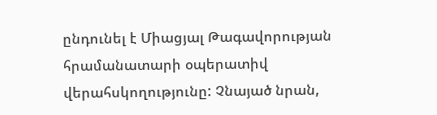ընդունել է Միացյալ Թագավորության հրամանատարի օպերատիվ վերահսկողությունը: Չնայած նրան,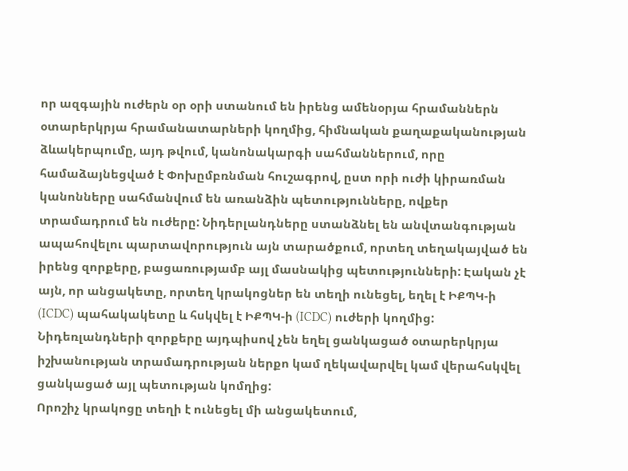որ ազգային ուժերն օր օրի ստանում են իրենց ամենօրյա հրամաններն օտարերկրյա հրամանատարների կողմից, հիմնական քաղաքականության ձևակերպումը, այդ թվում, կանոնակարգի սահմաններում, որը համաձայնեցված է Փոխըմբռնման հուշագրով, ըստ որի ուժի կիրառման կանոնները սահմանվում են առանձին պետությունները, ովքեր տրամադրում են ուժերը: Նիդերլանդները ստանձնել են անվտանգության ապահովելու պարտավորություն այն տարածքում, որտեղ տեղակայված են իրենց զորքերը, բացառությամբ այլ մասնակից պետությունների: Էական չէ այն, որ անցակետը, որտեղ կրակոցներ են տեղի ունեցել, եղել է ԻՔՊԿ-ի (ICDC) պահակակետը և հսկվել է ԻՔՊԿ-ի (ICDC) ուժերի կողմից: Նիդեռլանդների զորքերը այդպիսով չեն եղել ցանկացած օտարերկրյա իշխանության տրամադրության ներքո կամ ղեկավարվել կամ վերահսկվել ցանկացած այլ պետության կոմղից:
Որոշիչ կրակոցը տեղի է ունեցել մի անցակետում,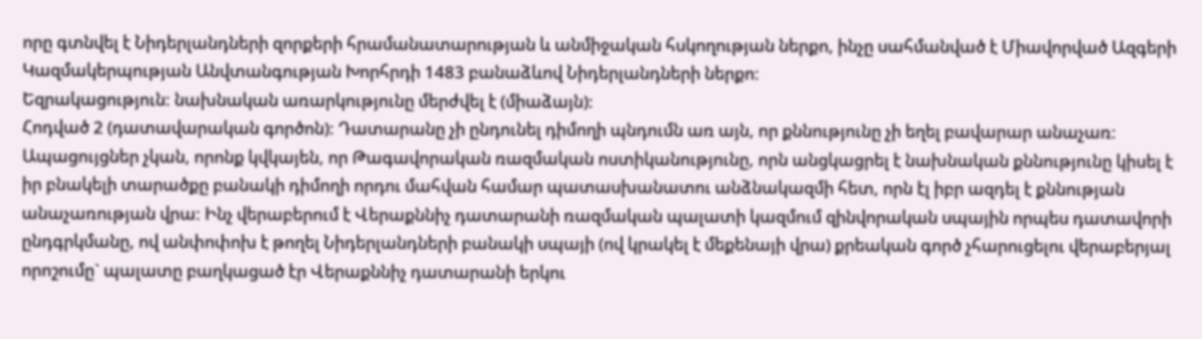որը գտնվել է Նիդերլանդների զորքերի հրամանատարության և անմիջական հսկողության ներքո, ինչը սահմանված է Միավորված Ազգերի Կազմակերպության Անվտանգության Խորհրդի 1483 բանաձևով Նիդերլանդների ներքո:
Եզրակացություն: նախնական առարկությունը մերժվել է (միաձայն):
Հոդված 2 (դատավարական գործոն): Դատարանը չի ընդունել դիմողի պնդումն առ այն, որ քննությունը չի եղել բավարար անաչառ: Ապացույցներ չկան, որոնք կվկայեն, որ Թագավորական ռազմական ոստիկանությունը, որն անցկացրել է նախնական քննությունը կիսել է իր բնակելի տարածքը բանակի դիմողի որդու մահվան համար պատասխանատու անձնակազմի հետ, որն էլ իբր ազդել է քննության անաչառության վրա: Ինչ վերաբերում է Վերաքննիչ դատարանի ռազմական պալատի կազմում զինվորական սպային որպես դատավորի ընդգրկմանը, ով անփոփոխ է թողել Նիդերլանդների բանակի սպայի (ով կրակել է մեքենայի վրա) քրեական գործ չհարուցելու վերաբերյալ որոշումը` պալատը բաղկացած էր Վերաքննիչ դատարանի երկու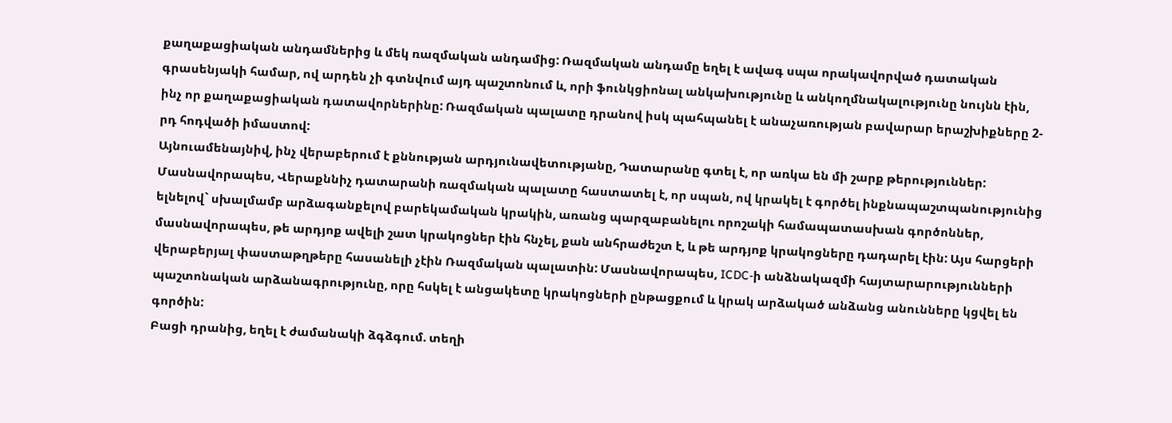քաղաքացիական անդամներից և մեկ ռազմական անդամից: Ռազմական անդամը եղել է ավագ սպա որակավորված դատական գրասենյակի համար, ով արդեն չի գտնվում այդ պաշտոնում և, որի ֆունկցիոնալ անկախությունը և անկողմնակալությունը նույնն էին, ինչ որ քաղաքացիական դատավորներինը: Ռազմական պալատը դրանով իսկ պահպանել է անաչառության բավարար երաշխիքները 2-րդ հոդվածի իմաստով:
Այնուամենայնիվ, ինչ վերաբերում է քննության արդյունավետությանը, Դատարանը գտել է, որ առկա են մի շարք թերություններ: Մասնավորապես, Վերաքննիչ դատարանի ռազմական պալատը հաստատել է, որ սպան, ով կրակել է գործել ինքնապաշտպանությունից ելնելով` սխալմամբ արձագանքելով բարեկամական կրակին, առանց պարզաբանելու որոշակի համապատասխան գործոններ, մասնավորապես, թե արդյոք ավելի շատ կրակոցներ էին հնչել, քան անհրաժեշտ է, և թե արդյոք կրակոցները դադարել էին: Այս հարցերի վերաբերյալ փաստաթղթերը հասանելի չէին Ռազմական պալատին: Մասնավորապես, ICDC-ի անձնակազմի հայտարարությունների պաշտոնական արձանագրությունը, որը հսկել է անցակետը կրակոցների ընթացքում և կրակ արձակած անձանց անունները կցվել են գործին:
Բացի դրանից, եղել է ժամանակի ձգձգում. տեղի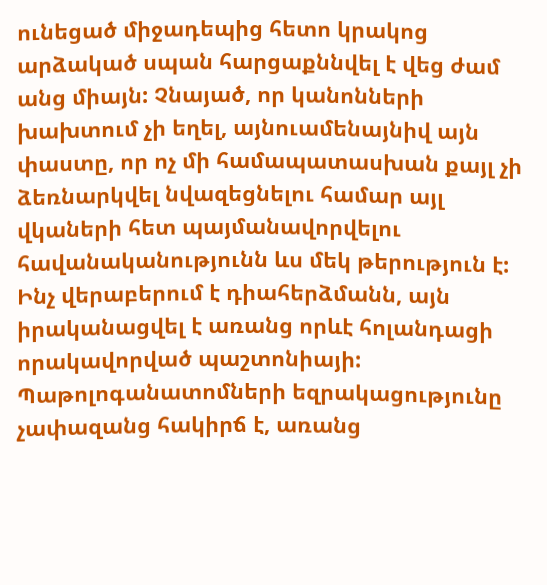ունեցած միջադեպից հետո կրակոց արձակած սպան հարցաքննվել է վեց ժամ անց միայն: Չնայած, որ կանոնների խախտում չի եղել, այնուամենայնիվ այն փաստը, որ ոչ մի համապատասխան քայլ չի ձեռնարկվել նվազեցնելու համար այլ վկաների հետ պայմանավորվելու հավանականությունն ևս մեկ թերություն է: Ինչ վերաբերում է դիահերձմանն, այն իրականացվել է առանց որևէ հոլանդացի որակավորված պաշտոնիայի: Պաթոլոգանատոմների եզրակացությունը չափազանց հակիրճ է, առանց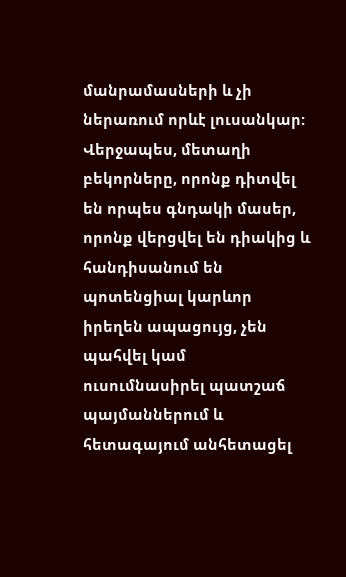մանրամասների և չի ներառում որևէ լուսանկար: Վերջապես, մետաղի բեկորները, որոնք դիտվել են որպես գնդակի մասեր, որոնք վերցվել են դիակից և հանդիսանում են պոտենցիալ կարևոր իրեղեն ապացույց, չեն պահվել կամ ուսումնասիրել պատշաճ պայմաններում և հետագայում անհետացել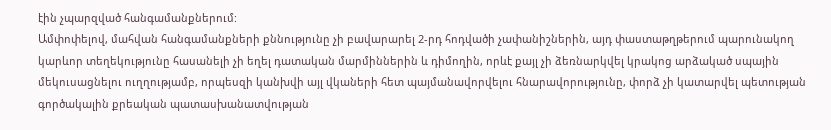էին չպարզված հանգամանքներում:
Ամփոփելով, մահվան հանգամանքների քննությունը չի բավարարել 2-րդ հոդվածի չափանիշներին, այդ փաստաթղթերում պարունակող կարևոր տեղեկությունը հասանելի չի եղել դատական մարմիններին և դիմողին, որևէ քայլ չի ձեռնարկվել կրակոց արձակած սպային մեկուսացնելու ուղղությամբ, որպեսզի կանխվի այլ վկաների հետ պայմանավորվելու հնարավորությունը, փորձ չի կատարվել պետության գործակալին քրեական պատասխանատվության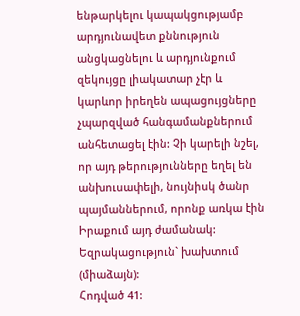ենթարկելու կապակցությամբ արդյունավետ քննություն անցկացնելու և արդյունքում զեկույցը լիակատար չէր և կարևոր իրեղեն ապացույցները չպարզված հանգամանքներում անհետացել էին: Չի կարելի նշել, որ այդ թերությունները եղել են անխուսափելի, նույնիսկ ծանր պայմաններում, որոնք առկա էին Իրաքում այդ ժամանակ:
Եզրակացություն` խախտում (միաձայն):
Հոդված 41: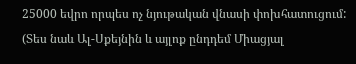25000 եվրո որպես ոչ նյութական վնասի փոխհատուցում:
(Տես նաև Ալ-Սքեյնին և այլոք ընդդեմ Միացյալ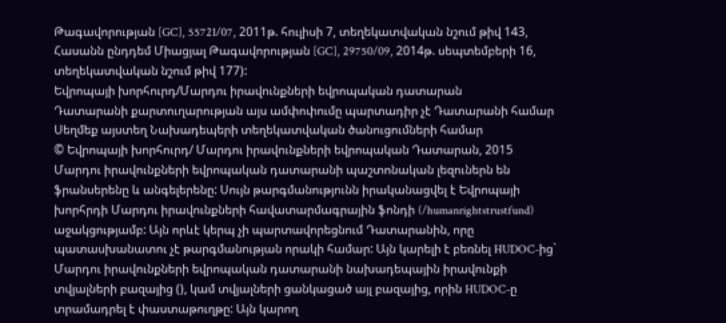Թագավորության [GC], 55721/07, 2011թ. հուլիսի 7, տեղեկատվական նշում թիվ 143, Հասանն ընդդեմ Միացյալ Թագավորության [GC], 29750/09, 2014թ. սեպտեմբերի 16, տեղեկատվական նշում թիվ 177):
Եվրոպայի խորհուրդ/Մարդու իրավունքների եվրոպական դատարան
Դատարանի քարտուղարության այս ամփոփումը պարտադիր չէ Դատարանի համար
Սեղմեք այստեղ Նախադեպերի տեղեկատվական ծանուցումների համար
© Եվրոպայի խորհուրդ/ Մարդու իրավունքների եվրոպական Դատարան, 2015
Մարդու իրավունքների եվրոպական դատարանի պաշտոնական լեզուներն են ֆրանսերենը և անգելերենը: Սույն թարգմանությունն իրականացվել է Եվրոպայի խորհրդի Մարդու իրավունքների հավատարմագրային ֆոնդի (/humanrightstrustfund) աջակցությամբ: Այն որևէ կերպ չի պարտավորեցնում Դատարանին, որը պատասխանատու չէ թարգմանության որակի համար: Այն կարելի է բեռնել HUDOC-ից` Մարդու իրավունքների եվրոպական դատարանի նախադեպային իրավունքի տվյալների բազայից (), կամ տվյալների ցանկացած այլ բազայից, որին HUDOC-ը տրամադրել է փաստաթուղթը: Այն կարող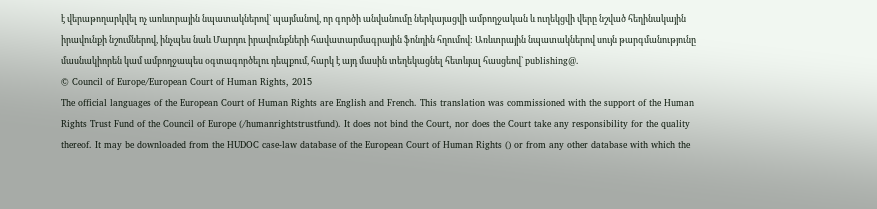է վերաթողարկվել ոչ առևտրային նպատակներով` պայմանով, որ գործի անվանումը ներկայացվի ամբողջական և ուղեկցվի վերը նշված հեղինակային իրավունքի նշումներով, ինչպես նաև Մարդու իրավունքների հավատարմագրային ֆոնդին հղումով: Առևտրային նպատակներով սույն թարգմանությունը մասնակիորեն կամ ամբողջապես օգտագործելու դեպքում, հարկ է այդ մասին տեղեկացնել հետևյալ հասցեով` publishing@.
© Council of Europe/European Court of Human Rights, 2015
The official languages of the European Court of Human Rights are English and French. This translation was commissioned with the support of the Human Rights Trust Fund of the Council of Europe (/humanrightstrustfund). It does not bind the Court, nor does the Court take any responsibility for the quality thereof. It may be downloaded from the HUDOC case-law database of the European Court of Human Rights () or from any other database with which the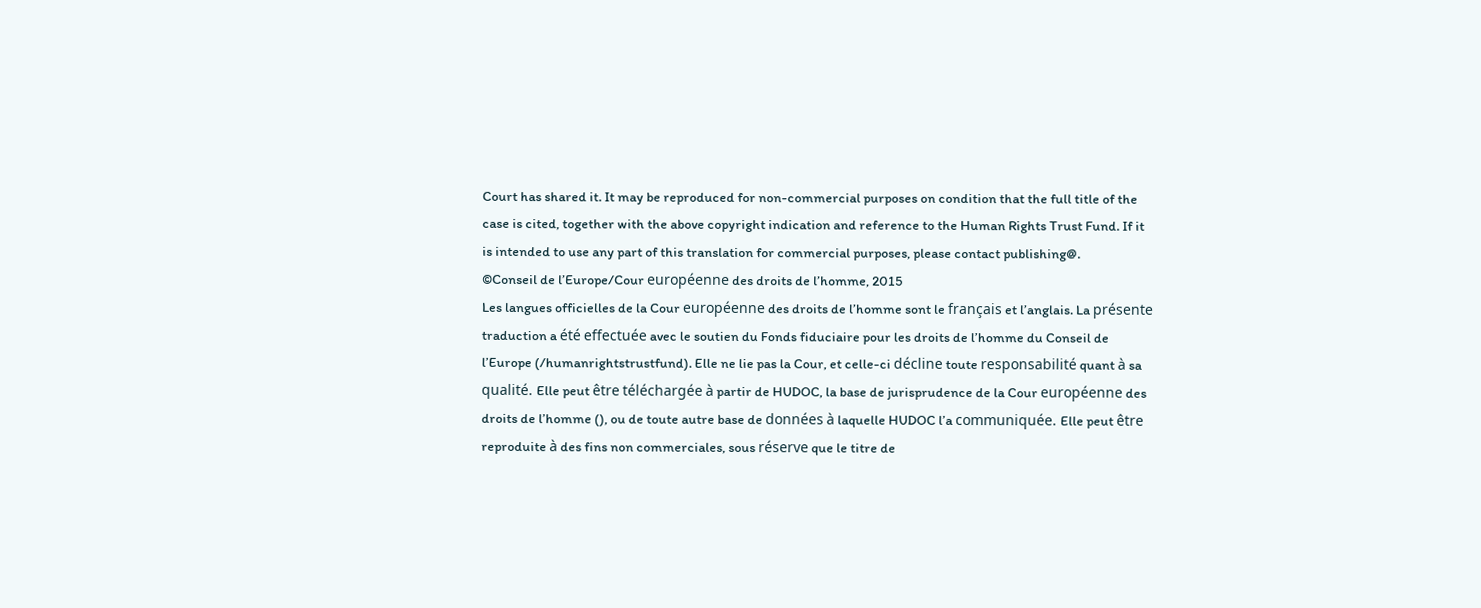Court has shared it. It may be reproduced for non-commercial purposes on condition that the full title of the case is cited, together with the above copyright indication and reference to the Human Rights Trust Fund. If it is intended to use any part of this translation for commercial purposes, please contact publishing@.
©Conseil de l’Europe/Cour européenne des droits de l’homme, 2015
Les langues officielles de la Cour européenne des droits de l’homme sont le français et l’anglais. La présente traduction a été effectuée avec le soutien du Fonds fiduciaire pour les droits de l’homme du Conseil de l’Europe (/humanrightstrustfund). Elle ne lie pas la Cour, et celle-ci décline toute responsabilité quant à sa qualité. Elle peut être téléchargée à partir de HUDOC, la base de jurisprudence de la Cour européenne des droits de l’homme (), ou de toute autre base de données à laquelle HUDOC l’a communiquée. Elle peut être reproduite à des fins non commerciales, sous réserve que le titre de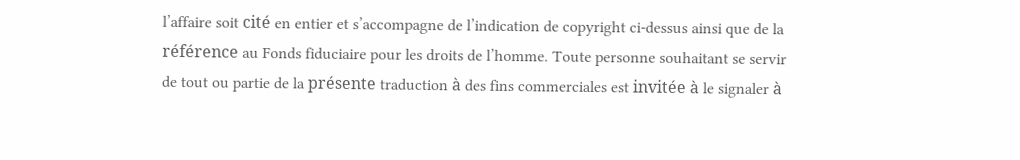l’affaire soit cité en entier et s’accompagne de l’indication de copyright ci-dessus ainsi que de la référence au Fonds fiduciaire pour les droits de l’homme. Toute personne souhaitant se servir de tout ou partie de la présente traduction à des fins commerciales est invitée à le signaler à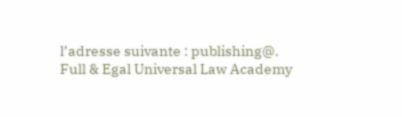l’adresse suivante : publishing@.
Full & Egal Universal Law Academy